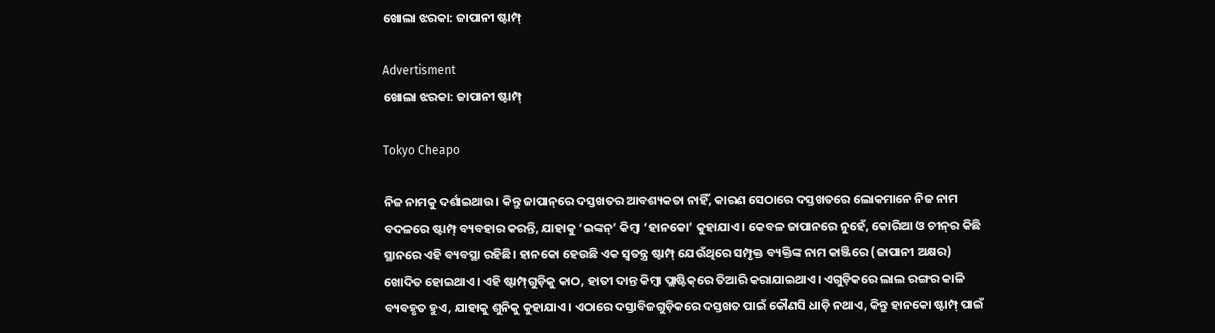ଖୋଲା ଝରକା: ଜାପାନୀ ଷ୍ଟାମ୍ପ୍‌

Advertisment
ଖୋଲା ଝରକା: ଜାପାନୀ ଷ୍ଟାମ୍ପ୍‌

Tokyo Cheapo

ନିଜ ନାମକୁ ଦର୍ଶାଇଥାଉ। କିନ୍ତୁ ଜାପାନ୍‌ରେ ଦସ୍ତଖତର ଆବଶ୍ୟକତା ନାହିଁ, କାରଣ ସେଠାରେ ଦସ୍ତଖତରେ ଲୋକମାନେ ନିଜ ନାମ ବଦଳରେ ଷ୍ଟାମ୍ପ୍‌ ବ୍ୟବହାର କରନ୍ତି, ଯାହାକୁ ‘ଇଙ୍କନ୍‌’ କିମ୍ବା ‘ହାନକୋ’ କୁହାଯାଏ। କେବଳ ଜାପାନରେ ନୁହେଁ, କୋରିଆ ଓ ଚୀନ୍‌ର କିଛି ସ୍ଥାନରେ ଏହି ବ୍ୟବସ୍ଥା ରହିଛି। ହାନକୋ ହେଉଛି ଏକ ସ୍ବତନ୍ତ୍ର ଷ୍ଟାମ୍ପ୍‌ ଯେଉଁଥିରେ ସମ୍ପୃକ୍ତ ବ୍ୟକ୍ତିଙ୍କ ନାମ କାଞ୍ଜିରେ (ଜାପାନୀ ଅକ୍ଷର) ଖୋଦିତ ହୋଇଥାଏ। ଏହି ଷ୍ଟାମ୍ପ୍‌ଗୁଡ଼ିକୁ କାଠ, ହାତୀ ଦାନ୍ତ କିମ୍ବା ପ୍ଲାଷ୍ଟିକ୍‌ରେ ତିଆରି କରାଯାଇଥାଏ। ଏଗୁଡ଼ିକରେ ଲାଲ ରଙ୍ଗର କାଳି ବ୍ୟବହୃତ ହୁଏ, ଯାହାକୁ ଶୁନିକୁ କୁହାଯାଏ। ଏଠାରେ ଦସ୍ତାବିଜଗୁଡ଼ିକରେ ଦସ୍ତଖତ ପାଇଁ କୌଣସି ଧାଡ଼ି ନଥାଏ, କିନ୍ତୁ ହାନକୋ ଷ୍ଟାମ୍ପ୍‌ ପାଇଁ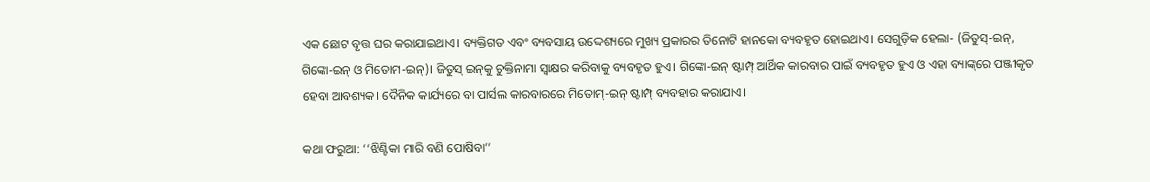ଏକ ଛୋଟ ବୃତ୍ତ ଘର କରାଯାଇଥାଏ। ବ୍ୟକ୍ତିଗତ ଏବଂ ବ୍ୟବସାୟ ଉଦ୍ଦେଶ୍ୟରେ ମୁଖ୍ୟ ପ୍ରକାରର ତିନୋଟି ହାନକୋ ବ୍ୟବହୃତ ହୋଇଥାଏ। ସେଗୁଡ଼ିକ ହେଲା- (ଜିତୁସ୍‌-ଇନ୍‌, ଗିଙ୍କୋ-ଇନ୍‌ ଓ ମିତୋମ-ଇନ୍‌)। ଜିତୁସ୍‌ ଇନ୍‌କୁ ଚୁକ୍ତିନାମା ସ୍ବାକ୍ଷର କରିବାକୁ ବ୍ୟବହୃତ ହୁଏ। ଗିଙ୍କୋ-ଇନ୍‌ ଷ୍ଟାମ୍ପ୍‌ ଆର୍ଥିକ କାରବାର ପାଇଁ ବ୍ୟବହୃତ ହୁଏ ଓ ଏହା ବ୍ୟାଙ୍କ୍‌ରେ ପଞ୍ଜୀକୃତ ହେବା ଆବଶ୍ୟକ। ଦୈନିକ କାର୍ଯ୍ୟରେ ବା ପାର୍ସଲ କାରବାରରେ ମିତୋମ୍‌-ଇନ୍‌ ଷ୍ଟାମ୍ପ୍‌ ବ୍ୟବହାର କରାଯାଏ।

କଥା ଫରୁଆ: ‘‘ଝିଣ୍ଟିକା ମାରି ବଣି ପୋଷିବା’’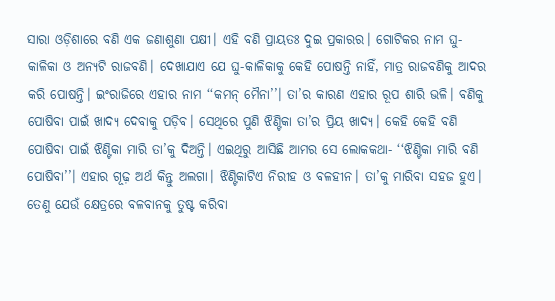ସାରା ଓଡ଼ିଶାରେ ବଣି ଏକ ଜଣାଶୁଣା ପକ୍ଷୀ। ଏହି ବଣି ପ୍ରାୟତଃ ଦୁଇ ପ୍ରକାରର। ଗୋଟିକର ନାମ ଘୁ-କାଳିକା ଓ ଅନ୍ୟଟି ରାଜବଣି। ଦେଖାଯାଏ ଯେ ଘୁ-କାଳିକାକୁ କେହି ପୋଷନ୍ତି ନାହିଁ, ମାତ୍ର ରାଜବଣିକୁ ଆଦର କରି ପୋଷନ୍ତି। ଇଂରାଜିରେ ଏହାର ନାମ ‘‘କମନ୍‌ ମୈନା’’। ତା’ର କାରଣ ଏହାର ରୂପ ଶାରି ଭଳି। ବଣିକୁ ପୋଷିବା ପାଇଁ ଖାଦ୍ୟ ଦେବାକୁ ପଡ଼ିବ। ସେଥିରେ ପୁଣି ଝିଣ୍ଟିକା ତା’ର ପ୍ରିୟ ଖାଦ୍ୟ। କେହି କେହି ବଣି ପୋଷିବା ପାଇଁ ଝିଣ୍ଟିକା ମାରି ତା’କୁ ଦିଅନ୍ତି। ଏଇଥିରୁ ଆସିଛି ଆମର ସେ ଲୋକକଥା- ‘‘ଝିଣ୍ଟିକା ମାରି ବଣି ପୋଷିବା’’। ଏହାର ଗୂଢ଼ ଅର୍ଥ କିନ୍ତୁ ଅଲଗା। ଝିଣ୍ଟିକାଟିଏ ନିରୀହ ଓ ବଳହୀନ। ତା’କୁ ମାରିବା ସହଜ ହୁଏ। ତେଣୁ ଯେଉଁ କ୍ଷେତ୍ରରେ ବଳବାନକୁ ତୁଷ୍ଟ କରିବା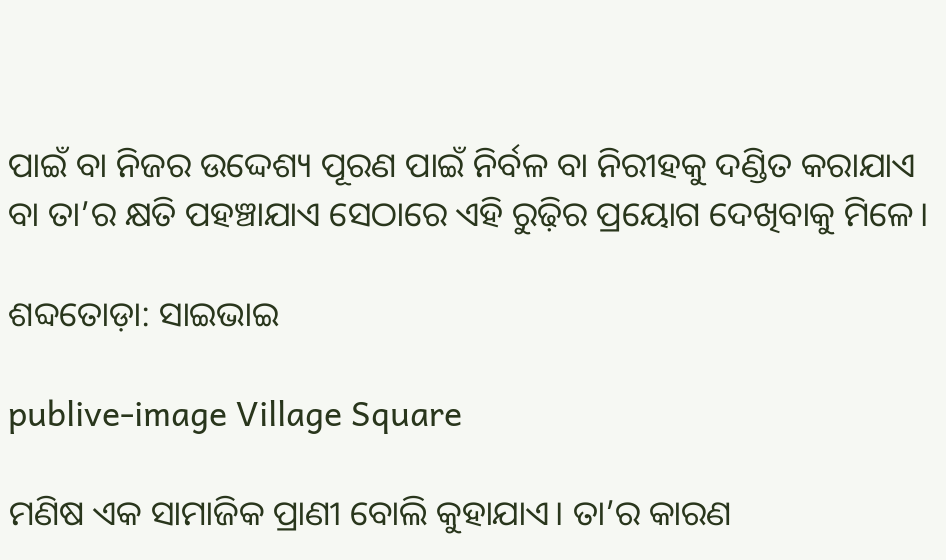ପାଇଁ ବା ନିଜର ଉଦ୍ଦେଶ୍ୟ ପୂରଣ ପାଇଁ ନିର୍ବଳ ବା ନିରୀହକୁ ଦଣ୍ଡିତ କରାଯାଏ ବା ତା’ର କ୍ଷତି ପହଞ୍ଚାଯାଏ ସେଠାରେ ଏହି ରୁଢ଼ିର ପ୍ରୟୋଗ ଦେଖିବାକୁ ମିଳେ।

ଶବ୍ଦତୋଡ଼ା: ସାଇଭାଇ

publive-image Village Square

ମଣିଷ ଏକ ସାମାଜିକ ପ୍ରାଣୀ ବୋଲି କୁହାଯାଏ। ତା’ର କାରଣ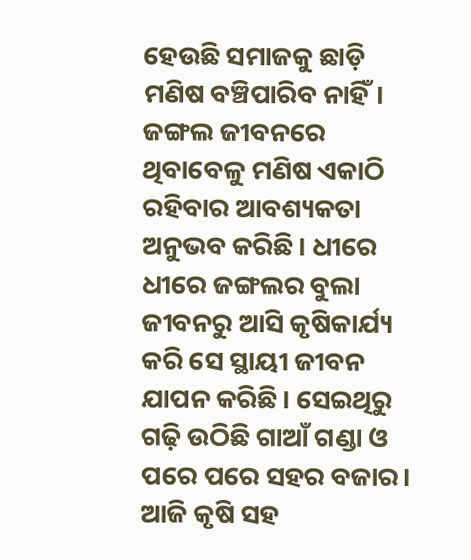ହେଉଛି ସମାଜକୁ ଛାଡ଼ି ମଣି‌ଷ ବଞ୍ଚିପାରିବ ନାହିଁ। ଜଙ୍ଗଲ ଜୀବନରେ ଥିବାବେଳୁ ମଣି‌ଷ ଏକାଠି ରହିବାର ଆବଶ୍ୟକତା ଅନୁଭବ କରିଛି। ଧୀରେ ଧୀରେ ଜଙ୍ଗଲର ବୁଲା ଜୀବନରୁ ଆସି କୃଷିକାର୍ଯ୍ୟ କରି ସେ ସ୍ଥାୟୀ ଜୀବନ ଯାପନ କରିଛି। ସେଇଥିରୁ ଗଢ଼ି ଉଠିଛି ଗାଆଁ ଗଣ୍ଡା ଓ ପରେ ପରେ ସହର ବଜାର। ଆଜି କୃଷି ସହ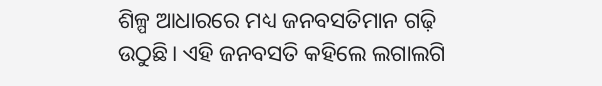ଶିଳ୍ପ ଆଧାରରେ ମଧ୍ୟ ଜନବସତିମାନ ଗଢ଼ି ଉଠୁଛି। ଏହି ଜନବସତି କହିଲେ ଲଗାଲଗି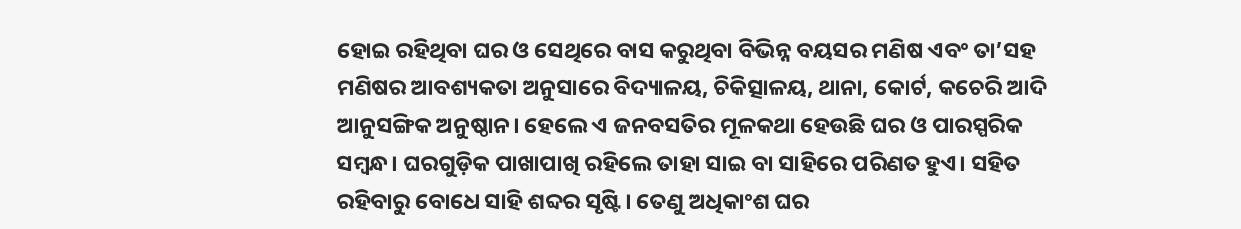ହୋଇ ରହିଥିବା ଘର ଓ ସେଥିରେ ବାସ କରୁଥିବା ବିଭିନ୍ନ ବୟସର ମଣିଷ ଏବଂ ତା’ସହ ମଣିଷର ଆବଶ୍ୟକତା ଅନୁସାରେ ବିଦ୍ୟାଳୟ, ଚିକିତ୍ସାଳୟ, ଥାନା, କୋର୍ଟ, କଚେରି ଆଦି ଆନୁସଙ୍ଗିକ ଅନୁଷ୍ଠାନ। ହେଲେ ଏ ଜନବସତିର ମୂଳକଥା ହେଉଛି ଘର ଓ ପାରସ୍ପରିକ ସମ୍ବନ୍ଧ। ଘରଗୁଡ଼ିକ ପାଖାପାଖି ରହିଲେ ତାହା ସାଇ ବା ସାହିରେ ପରିଣତ ହୁଏ। ସହିତ ରହିବାରୁ ବୋଧେ ସାହି ଶବ୍ଦର ସୃଷ୍ଟି। ତେଣୁ ଅଧିକାଂଶ ଘର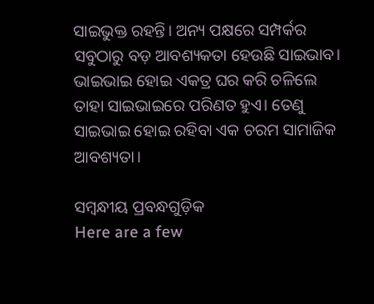ସାଇଭୁକ୍ତ ରହନ୍ତି। ଅନ୍ୟ ପକ୍ଷରେ ସମ୍ପର୍କର ସବୁଠାରୁ ବଡ଼ ଆବଶ୍ୟକତା ହେଉଛି ସାଇଭାବ। ଭାଇଭାଇ ହୋଇ ଏକତ୍ର ଘର କରି ଚଳିଲେ ତାହା ସାଇଭାଇରେ ପରିଣତ ହୁଏ। ତେଣୁ ସାଇଭାଇ ହୋଇ ରହିବା ଏକ ଚରମ ସାମାଜିକ ଆବଶ୍ୟତା।

ସମ୍ବନ୍ଧୀୟ ପ୍ରବନ୍ଧଗୁଡ଼ିକ
Here are a few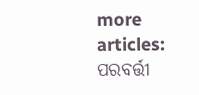more articles:
ପରବର୍ତ୍ତୀ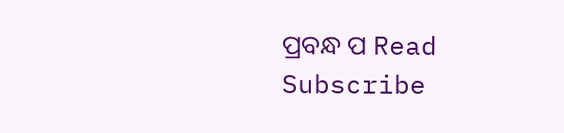ପ୍ରବନ୍ଧ ପ Read
Subscribe